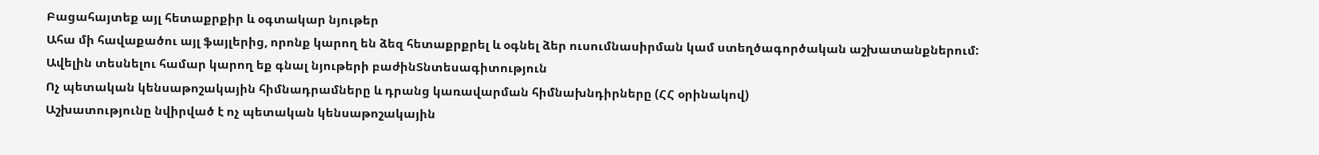Բացահայտեք այլ հետաքրքիր և օգտակար նյութեր
Ահա մի հավաքածու այլ ֆայլերից, որոնք կարող են ձեզ հետաքրքրել և օգնել ձեր ուսումնասիրման կամ ստեղծագործական աշխատանքներում: Ավելին տեսնելու համար կարող եք գնալ նյութերի բաժինՏնտեսագիտություն
Ոչ պետական կենսաթոշակային հիմնադրամները և դրանց կառավարման հիմնախնդիրները (ՀՀ օրինակով)
Աշխատությունը նվիրված է ոչ պետական կենսաթոշակային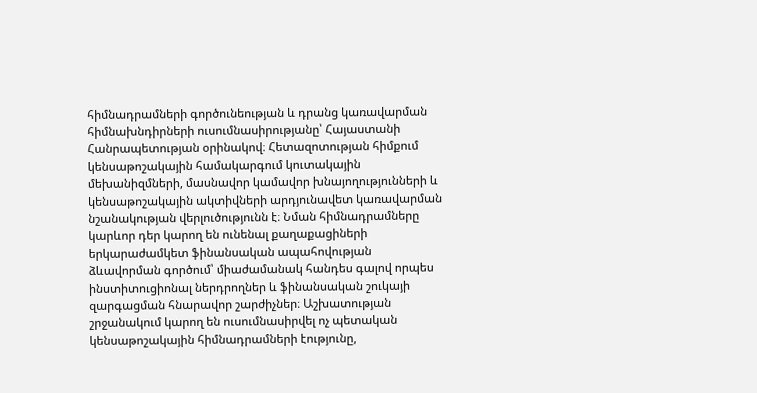հիմնադրամների գործունեության և դրանց կառավարման հիմնախնդիրների ուսումնասիրությանը՝ Հայաստանի Հանրապետության օրինակով։ Հետազոտության հիմքում կենսաթոշակային համակարգում կուտակային մեխանիզմների, մասնավոր կամավոր խնայողությունների և կենսաթոշակային ակտիվների արդյունավետ կառավարման նշանակության վերլուծությունն է։ Նման հիմնադրամները կարևոր դեր կարող են ունենալ քաղաքացիների երկարաժամկետ ֆինանսական ապահովության ձևավորման գործում՝ միաժամանակ հանդես գալով որպես ինստիտուցիոնալ ներդրողներ և ֆինանսական շուկայի զարգացման հնարավոր շարժիչներ։ Աշխատության շրջանակում կարող են ուսումնասիրվել ոչ պետական կենսաթոշակային հիմնադրամների էությունը,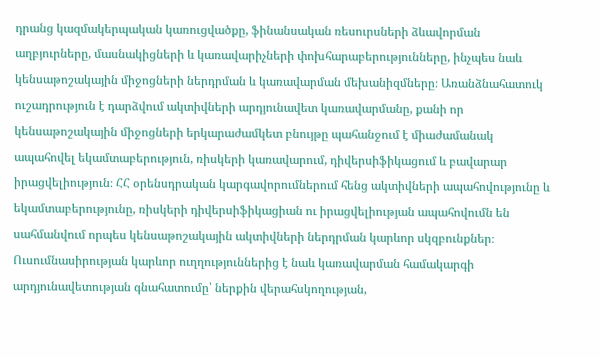դրանց կազմակերպական կառուցվածքը, ֆինանսական ռեսուրսների ձևավորման աղբյուրները, մասնակիցների և կառավարիչների փոխհարաբերությունները, ինչպես նաև կենսաթոշակային միջոցների ներդրման և կառավարման մեխանիզմները։ Առանձնահատուկ ուշադրություն է դարձվում ակտիվների արդյունավետ կառավարմանը, քանի որ կենսաթոշակային միջոցների երկարաժամկետ բնույթը պահանջում է միաժամանակ ապահովել եկամտաբերություն, ռիսկերի կառավարում, դիվերսիֆիկացում և բավարար իրացվելիություն։ ՀՀ օրենսդրական կարգավորումներում հենց ակտիվների ապահովությունը և եկամտաբերությունը, ռիսկերի դիվերսիֆիկացիան ու իրացվելիության ապահովումն են սահմանվում որպես կենսաթոշակային ակտիվների ներդրման կարևոր սկզբունքներ։ Ուսումնասիրության կարևոր ուղղություններից է նաև կառավարման համակարգի արդյունավետության գնահատումը՝ ներքին վերահսկողության,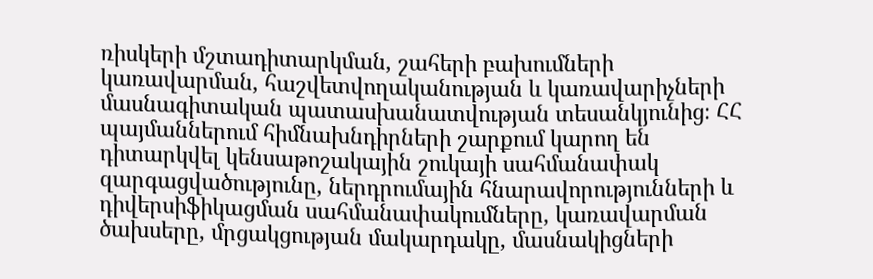ռիսկերի մշտադիտարկման, շահերի բախումների կառավարման, հաշվետվողականության և կառավարիչների մասնագիտական պատասխանատվության տեսանկյունից։ ՀՀ պայմաններում հիմնախնդիրների շարքում կարող են դիտարկվել կենսաթոշակային շուկայի սահմանափակ զարգացվածությունը, ներդրումային հնարավորությունների և դիվերսիֆիկացման սահմանափակումները, կառավարման ծախսերը, մրցակցության մակարդակը, մասնակիցների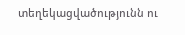տեղեկացվածությունն ու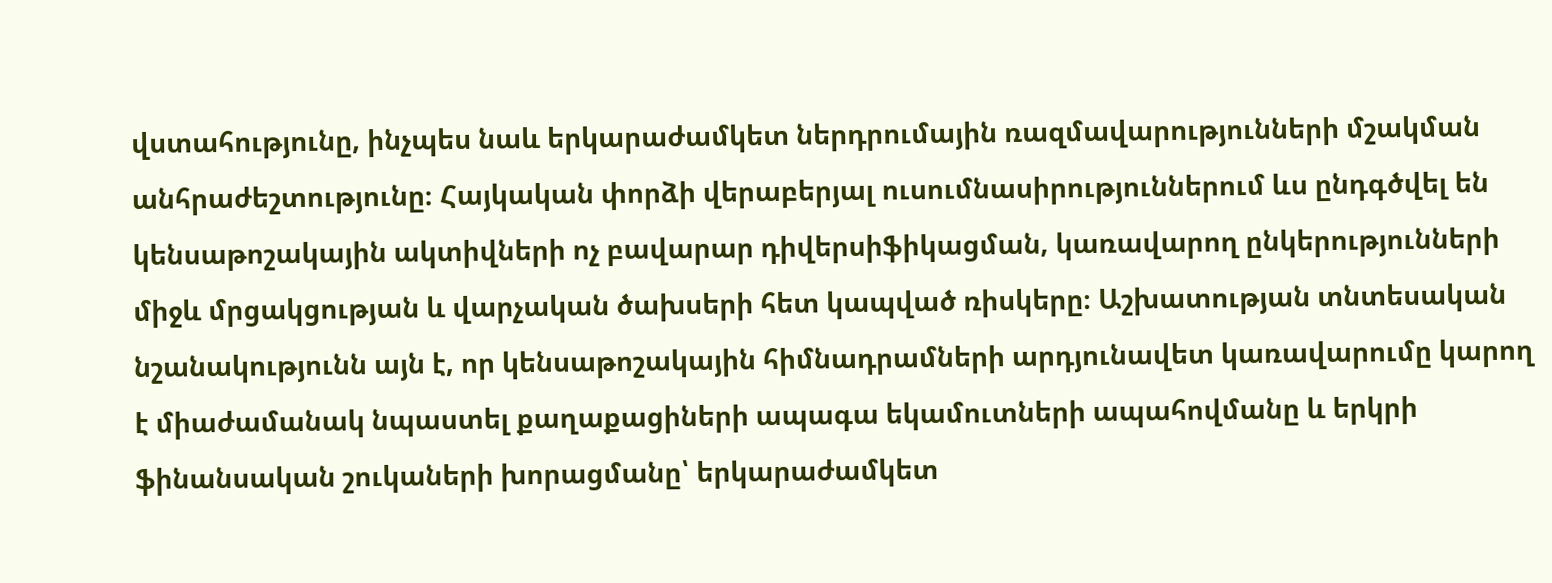վստահությունը, ինչպես նաև երկարաժամկետ ներդրումային ռազմավարությունների մշակման անհրաժեշտությունը։ Հայկական փորձի վերաբերյալ ուսումնասիրություններում ևս ընդգծվել են կենսաթոշակային ակտիվների ոչ բավարար դիվերսիֆիկացման, կառավարող ընկերությունների միջև մրցակցության և վարչական ծախսերի հետ կապված ռիսկերը։ Աշխատության տնտեսական նշանակությունն այն է, որ կենսաթոշակային հիմնադրամների արդյունավետ կառավարումը կարող է միաժամանակ նպաստել քաղաքացիների ապագա եկամուտների ապահովմանը և երկրի ֆինանսական շուկաների խորացմանը՝ երկարաժամկետ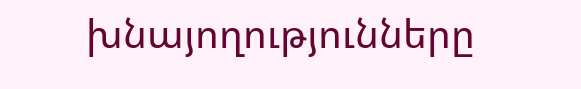խնայողությունները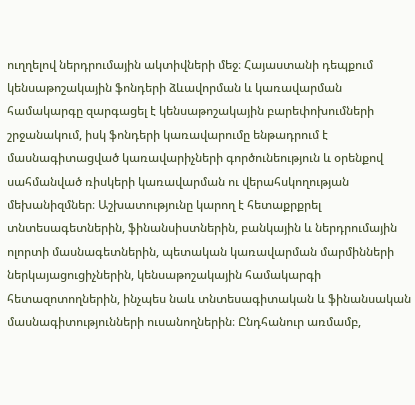ուղղելով ներդրումային ակտիվների մեջ։ Հայաստանի դեպքում կենսաթոշակային ֆոնդերի ձևավորման և կառավարման համակարգը զարգացել է կենսաթոշակային բարեփոխումների շրջանակում, իսկ ֆոնդերի կառավարումը ենթադրում է մասնագիտացված կառավարիչների գործունեություն և օրենքով սահմանված ռիսկերի կառավարման ու վերահսկողության մեխանիզմներ։ Աշխատությունը կարող է հետաքրքրել տնտեսագետներին, ֆինանսիստներին, բանկային և ներդրումային ոլորտի մասնագետներին, պետական կառավարման մարմինների ներկայացուցիչներին, կենսաթոշակային համակարգի հետազոտողներին, ինչպես նաև տնտեսագիտական և ֆինանսական մասնագիտությունների ուսանողներին։ Ընդհանուր առմամբ,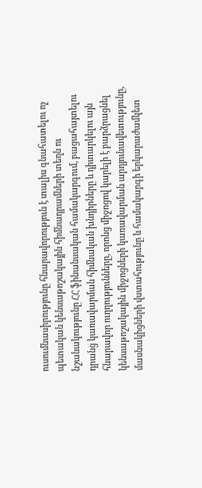ուսումնասիրությունը հնարավորություն է տալիս գնահատելու ոչ պետական կենսաթոշակային հիմնադրամների տեղն ու նշանակությունը ՀՀ ֆինանսական համակարգում, բացահայտելու դրանց կառավարման հիմնական խնդիրները և դիտարկելու այն հնարավոր ուղղությունները, որոնց միջոցով կարելի է բարձրացնել կենսաթոշակային միջոցների կառավարման արդյունավետությունը, մասնակիցների վստահությունը և համակարգի երկարաժամկետ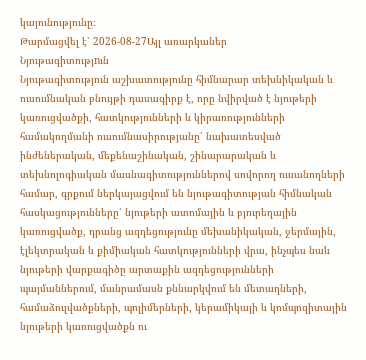կայունությունը։
Թարմացվել է՝ 2026-08-27Այլ առարկաներ
Նյութագիտությnւն
Նյութագիտություն աշխատությունը հիմնարար տեխնիկական և ուսումնական բնույթի դասագիրք է, որը նվիրված է նյութերի կառուցվածքի, հատկությունների և կիրառությունների համակողմանի ուսումնասիրությանը՝ նախատեսված ինժեներական, մեքենաշինական, շինարարական և տեխնոլոգիական մասնագիտություններով սովորող ուսանողների համար, գրքում ներկայացվում են նյութագիտության հիմնական հասկացությունները՝ նյութերի ատոմային և բյուրեղային կառուցվածք, դրանց ազդեցությունը մեխանիկական, ջերմային, էլեկտրական և քիմիական հատկությունների վրա, ինչպես նաև նյութերի վարքագիծը արտաքին ազդեցությունների պայմաններում, մանրամասն քննարկվում են մետաղների, համաձուլվածքների, պոլիմերների, կերամիկայի և կոմպոզիտային նյութերի կառուցվածքն ու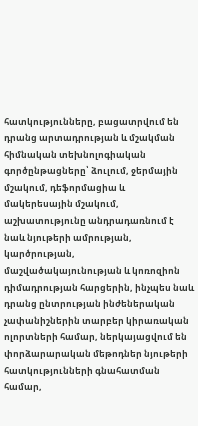հատկությունները, բացատրվում են դրանց արտադրության և մշակման հիմնական տեխնոլոգիական գործընթացները՝ ձուլում, ջերմային մշակում, դեֆորմացիա և մակերեսային մշակում, աշխատությունը անդրադառնում է նաև նյութերի ամրության, կարծրության, մաշվածակայունության և կոռոզիոն դիմադրության հարցերին, ինչպես նաև դրանց ընտրության ինժեներական չափանիշներին տարբեր կիրառական ոլորտների համար, ներկայացվում են փորձարարական մեթոդներ նյութերի հատկությունների գնահատման համար,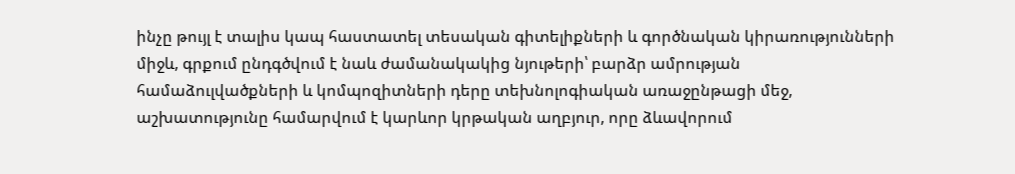ինչը թույլ է տալիս կապ հաստատել տեսական գիտելիքների և գործնական կիրառությունների միջև, գրքում ընդգծվում է նաև ժամանակակից նյութերի՝ բարձր ամրության համաձուլվածքների և կոմպոզիտների դերը տեխնոլոգիական առաջընթացի մեջ, աշխատությունը համարվում է կարևոր կրթական աղբյուր, որը ձևավորում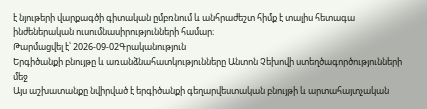է նյութերի վարքագծի գիտական ըմբռնում և անհրաժեշտ հիմք է տալիս հետագա ինժեներական ուսումնասիրությունների համար։
Թարմացվել է՝ 2026-09-02Գրականություն
Երգիծանքի բնույթը և առանձնահատկությունները Անտոն Չեխովի ստեղծագործությունների մեջ
Այս աշխատանքը նվիրված է երգիծանքի գեղարվեստական բնույթի և արտահայտչական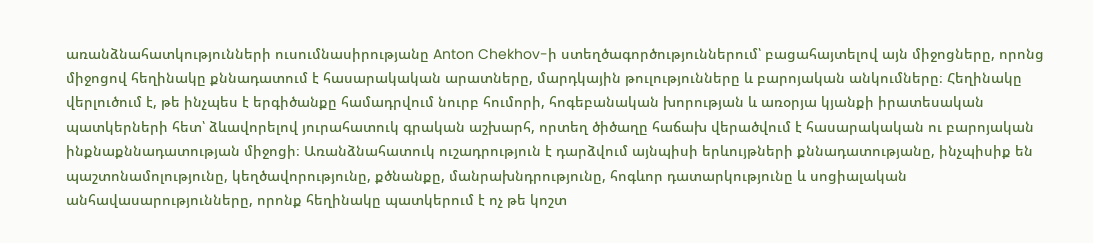առանձնահատկությունների ուսումնասիրությանը Anton Chekhov-ի ստեղծագործություններում՝ բացահայտելով այն միջոցները, որոնց միջոցով հեղինակը քննադատում է հասարակական արատները, մարդկային թուլությունները և բարոյական անկումները։ Հեղինակը վերլուծում է, թե ինչպես է երգիծանքը համադրվում նուրբ հումորի, հոգեբանական խորության և առօրյա կյանքի իրատեսական պատկերների հետ՝ ձևավորելով յուրահատուկ գրական աշխարհ, որտեղ ծիծաղը հաճախ վերածվում է հասարակական ու բարոյական ինքնաքննադատության միջոցի։ Առանձնահատուկ ուշադրություն է դարձվում այնպիսի երևույթների քննադատությանը, ինչպիսիք են պաշտոնամոլությունը, կեղծավորությունը, քծնանքը, մանրախնդրությունը, հոգևոր դատարկությունը և սոցիալական անհավասարությունները, որոնք հեղինակը պատկերում է ոչ թե կոշտ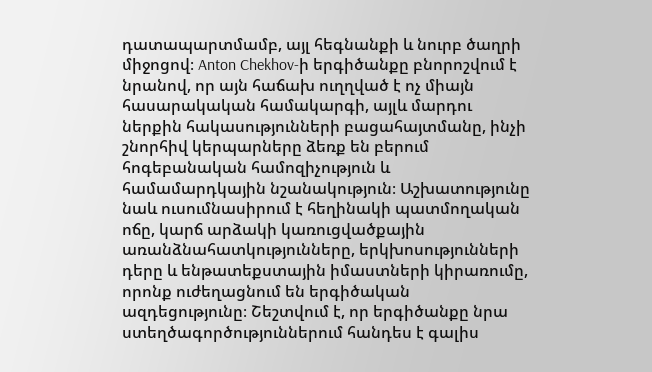դատապարտմամբ, այլ հեգնանքի և նուրբ ծաղրի միջոցով։ Anton Chekhov-ի երգիծանքը բնորոշվում է նրանով, որ այն հաճախ ուղղված է ոչ միայն հասարակական համակարգի, այլև մարդու ներքին հակասությունների բացահայտմանը, ինչի շնորհիվ կերպարները ձեռք են բերում հոգեբանական համոզիչություն և համամարդկային նշանակություն։ Աշխատությունը նաև ուսումնասիրում է հեղինակի պատմողական ոճը, կարճ արձակի կառուցվածքային առանձնահատկությունները, երկխոսությունների դերը և ենթատեքստային իմաստների կիրառումը, որոնք ուժեղացնում են երգիծական ազդեցությունը։ Շեշտվում է, որ երգիծանքը նրա ստեղծագործություններում հանդես է գալիս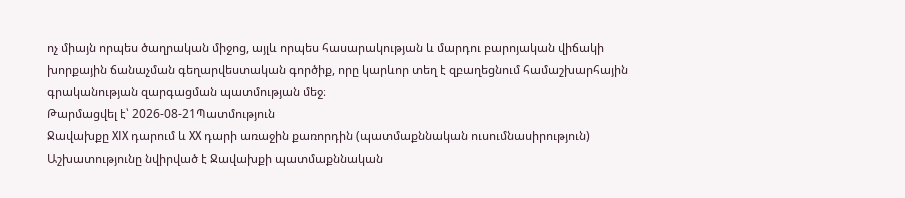ոչ միայն որպես ծաղրական միջոց, այլև որպես հասարակության և մարդու բարոյական վիճակի խորքային ճանաչման գեղարվեստական գործիք, որը կարևոր տեղ է զբաղեցնում համաշխարհային գրականության զարգացման պատմության մեջ։
Թարմացվել է՝ 2026-08-21Պատմություն
Ջավախքը XIX դարում և XX դարի առաջին քառորդին (պատմաքննական ուսումնասիրություն)
Աշխատությունը նվիրված է Ջավախքի պատմաքննական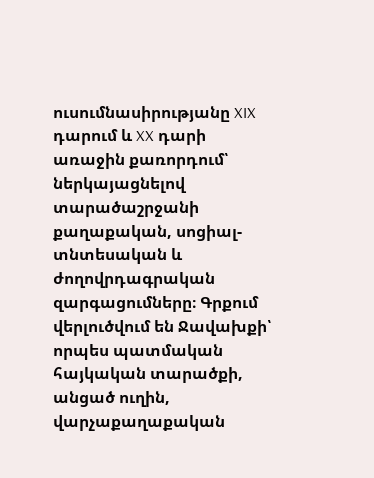ուսումնասիրությանը XIX դարում և XX դարի առաջին քառորդում՝ ներկայացնելով տարածաշրջանի քաղաքական, սոցիալ-տնտեսական և ժողովրդագրական զարգացումները։ Գրքում վերլուծվում են Ջավախքի՝ որպես պատմական հայկական տարածքի, անցած ուղին, վարչաքաղաքական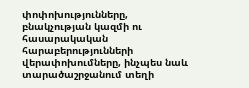փոփոխությունները, բնակչության կազմի ու հասարակական հարաբերությունների վերափոխումները, ինչպես նաև տարածաշրջանում տեղի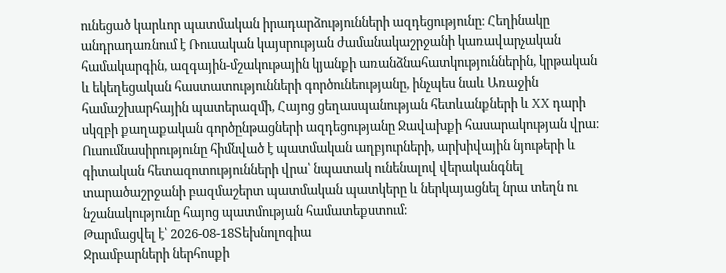ունեցած կարևոր պատմական իրադարձությունների ազդեցությունը։ Հեղինակը անդրադառնում է Ռուսական կայսրության ժամանակաշրջանի կառավարչական համակարգին, ազգային-մշակութային կյանքի առանձնահատկություններին, կրթական և եկեղեցական հաստատությունների գործունեությանը, ինչպես նաև Առաջին համաշխարհային պատերազմի, Հայոց ցեղասպանության հետևանքների և XX դարի սկզբի քաղաքական գործընթացների ազդեցությանը Ջավախքի հասարակության վրա։ Ուսումնասիրությունը հիմնված է պատմական աղբյուրների, արխիվային նյութերի և գիտական հետազոտությունների վրա՝ նպատակ ունենալով վերականգնել տարածաշրջանի բազմաշերտ պատմական պատկերը և ներկայացնել նրա տեղն ու նշանակությունը հայոց պատմության համատեքստում։
Թարմացվել է՝ 2026-08-18Տեխնոլոգիա
Ջրամբարների ներհոսքի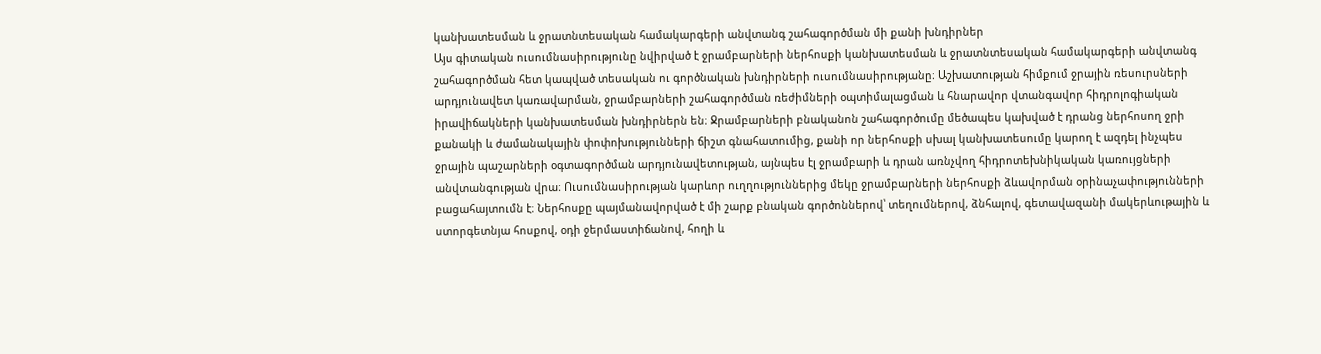կանխատեսման և ջրատնտեսական համակարգերի անվտանգ շահագործման մի քանի խնդիրներ
Այս գիտական ուսումնասիրությունը նվիրված է ջրամբարների ներհոսքի կանխատեսման և ջրատնտեսական համակարգերի անվտանգ շահագործման հետ կապված տեսական ու գործնական խնդիրների ուսումնասիրությանը։ Աշխատության հիմքում ջրային ռեսուրսների արդյունավետ կառավարման, ջրամբարների շահագործման ռեժիմների օպտիմալացման և հնարավոր վտանգավոր հիդրոլոգիական իրավիճակների կանխատեսման խնդիրներն են։ Ջրամբարների բնականոն շահագործումը մեծապես կախված է դրանց ներհոսող ջրի քանակի և ժամանակային փոփոխությունների ճիշտ գնահատումից, քանի որ ներհոսքի սխալ կանխատեսումը կարող է ազդել ինչպես ջրային պաշարների օգտագործման արդյունավետության, այնպես էլ ջրամբարի և դրան առնչվող հիդրոտեխնիկական կառույցների անվտանգության վրա։ Ուսումնասիրության կարևոր ուղղություններից մեկը ջրամբարների ներհոսքի ձևավորման օրինաչափությունների բացահայտումն է։ Ներհոսքը պայմանավորված է մի շարք բնական գործոններով՝ տեղումներով, ձնհալով, գետավազանի մակերևութային և ստորգետնյա հոսքով, օդի ջերմաստիճանով, հողի և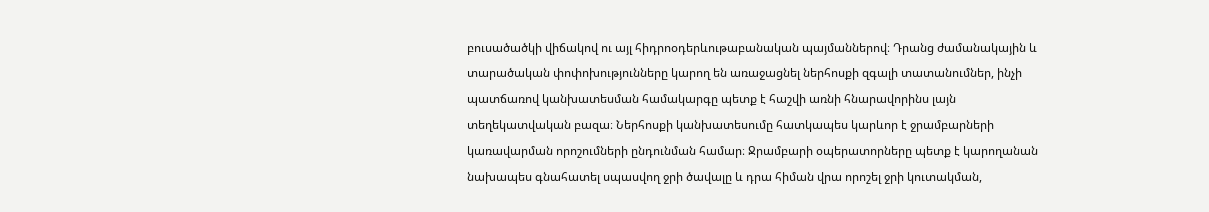բուսածածկի վիճակով ու այլ հիդրոօդերևութաբանական պայմաններով։ Դրանց ժամանակային և տարածական փոփոխությունները կարող են առաջացնել ներհոսքի զգալի տատանումներ, ինչի պատճառով կանխատեսման համակարգը պետք է հաշվի առնի հնարավորինս լայն տեղեկատվական բազա։ Ներհոսքի կանխատեսումը հատկապես կարևոր է ջրամբարների կառավարման որոշումների ընդունման համար։ Ջրամբարի օպերատորները պետք է կարողանան նախապես գնահատել սպասվող ջրի ծավալը և դրա հիման վրա որոշել ջրի կուտակման,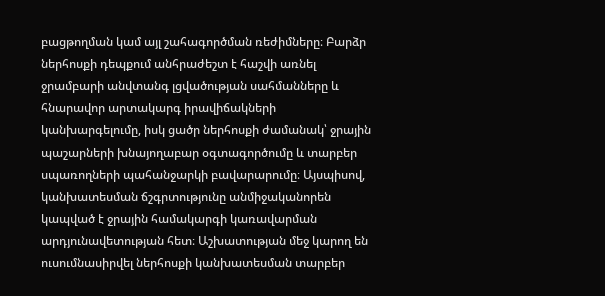բացթողման կամ այլ շահագործման ռեժիմները։ Բարձր ներհոսքի դեպքում անհրաժեշտ է հաշվի առնել ջրամբարի անվտանգ լցվածության սահմանները և հնարավոր արտակարգ իրավիճակների կանխարգելումը, իսկ ցածր ներհոսքի ժամանակ՝ ջրային պաշարների խնայողաբար օգտագործումը և տարբեր սպառողների պահանջարկի բավարարումը։ Այսպիսով, կանխատեսման ճշգրտությունը անմիջականորեն կապված է ջրային համակարգի կառավարման արդյունավետության հետ։ Աշխատության մեջ կարող են ուսումնասիրվել ներհոսքի կանխատեսման տարբեր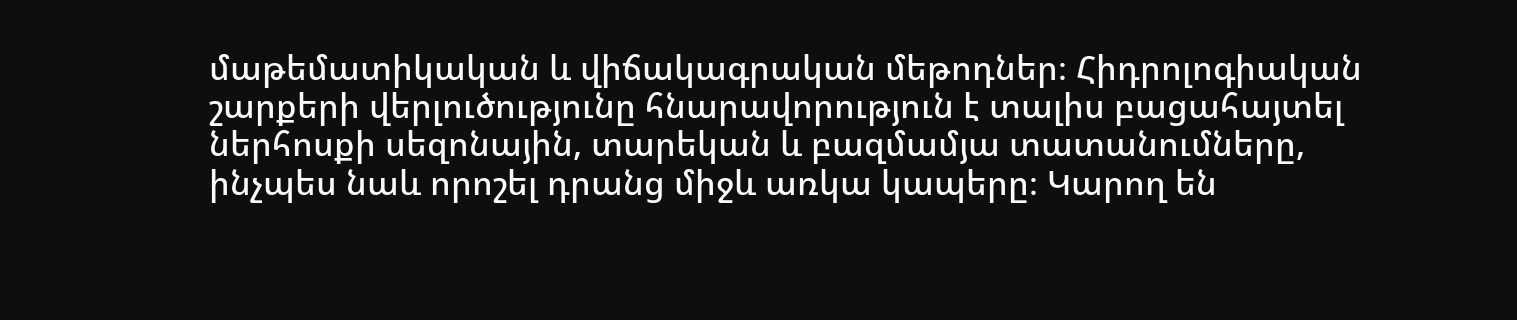մաթեմատիկական և վիճակագրական մեթոդներ։ Հիդրոլոգիական շարքերի վերլուծությունը հնարավորություն է տալիս բացահայտել ներհոսքի սեզոնային, տարեկան և բազմամյա տատանումները, ինչպես նաև որոշել դրանց միջև առկա կապերը։ Կարող են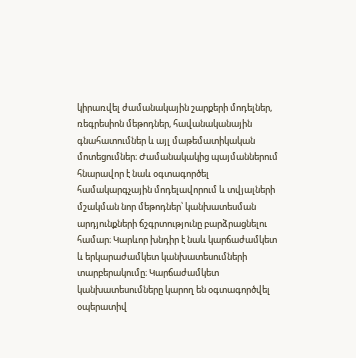կիրառվել ժամանակային շարքերի մոդելներ, ռեգրեսիոն մեթոդներ, հավանականային գնահատումներ և այլ մաթեմատիկական մոտեցումներ։ Ժամանակակից պայմաններում հնարավոր է նաև օգտագործել համակարգչային մոդելավորում և տվյալների մշակման նոր մեթոդներ՝ կանխատեսման արդյունքների ճշգրտությունը բարձրացնելու համար։ Կարևոր խնդիր է նաև կարճաժամկետ և երկարաժամկետ կանխատեսումների տարբերակումը։ Կարճաժամկետ կանխատեսումները կարող են օգտագործվել օպերատիվ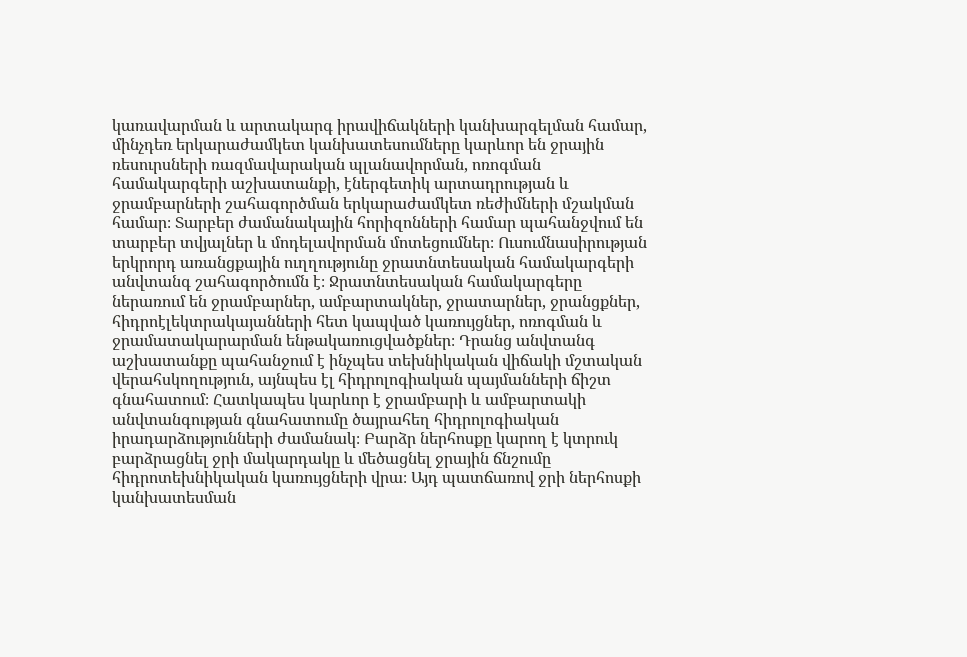կառավարման և արտակարգ իրավիճակների կանխարգելման համար, մինչդեռ երկարաժամկետ կանխատեսումները կարևոր են ջրային ռեսուրսների ռազմավարական պլանավորման, ոռոգման համակարգերի աշխատանքի, էներգետիկ արտադրության և ջրամբարների շահագործման երկարաժամկետ ռեժիմների մշակման համար։ Տարբեր ժամանակային հորիզոնների համար պահանջվում են տարբեր տվյալներ և մոդելավորման մոտեցումներ։ Ուսումնասիրության երկրորդ առանցքային ուղղությունը ջրատնտեսական համակարգերի անվտանգ շահագործումն է։ Ջրատնտեսական համակարգերը ներառում են ջրամբարներ, ամբարտակներ, ջրատարներ, ջրանցքներ, հիդրոէլեկտրակայանների հետ կապված կառույցներ, ոռոգման և ջրամատակարարման ենթակառուցվածքներ։ Դրանց անվտանգ աշխատանքը պահանջում է ինչպես տեխնիկական վիճակի մշտական վերահսկողություն, այնպես էլ հիդրոլոգիական պայմանների ճիշտ գնահատում։ Հատկապես կարևոր է ջրամբարի և ամբարտակի անվտանգության գնահատումը ծայրահեղ հիդրոլոգիական իրադարձությունների ժամանակ։ Բարձր ներհոսքը կարող է կտրուկ բարձրացնել ջրի մակարդակը և մեծացնել ջրային ճնշումը հիդրոտեխնիկական կառույցների վրա։ Այդ պատճառով ջրի ներհոսքի կանխատեսման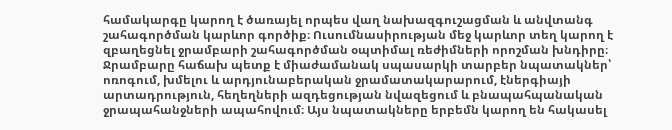համակարգը կարող է ծառայել որպես վաղ նախազգուշացման և անվտանգ շահագործման կարևոր գործիք։ Ուսումնասիրության մեջ կարևոր տեղ կարող է զբաղեցնել ջրամբարի շահագործման օպտիմալ ռեժիմների որոշման խնդիրը։ Ջրամբարը հաճախ պետք է միաժամանակ սպասարկի տարբեր նպատակներ՝ ոռոգում, խմելու և արդյունաբերական ջրամատակարարում, էներգիայի արտադրություն, հեղեղների ազդեցության նվազեցում և բնապահպանական ջրապահանջների ապահովում։ Այս նպատակները երբեմն կարող են հակասել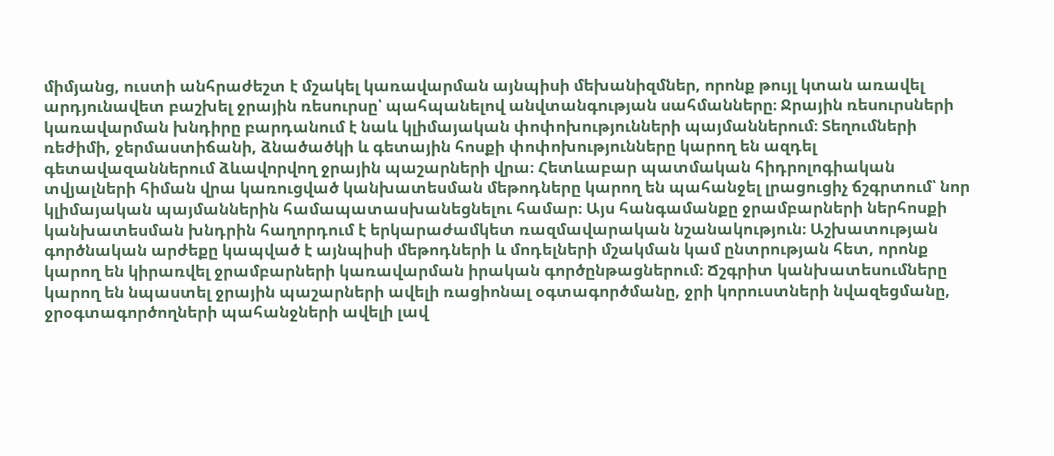միմյանց, ուստի անհրաժեշտ է մշակել կառավարման այնպիսի մեխանիզմներ, որոնք թույլ կտան առավել արդյունավետ բաշխել ջրային ռեսուրսը՝ պահպանելով անվտանգության սահմանները։ Ջրային ռեսուրսների կառավարման խնդիրը բարդանում է նաև կլիմայական փոփոխությունների պայմաններում։ Տեղումների ռեժիմի, ջերմաստիճանի, ձնածածկի և գետային հոսքի փոփոխությունները կարող են ազդել գետավազաններում ձևավորվող ջրային պաշարների վրա։ Հետևաբար պատմական հիդրոլոգիական տվյալների հիման վրա կառուցված կանխատեսման մեթոդները կարող են պահանջել լրացուցիչ ճշգրտում՝ նոր կլիմայական պայմաններին համապատասխանեցնելու համար։ Այս հանգամանքը ջրամբարների ներհոսքի կանխատեսման խնդրին հաղորդում է երկարաժամկետ ռազմավարական նշանակություն։ Աշխատության գործնական արժեքը կապված է այնպիսի մեթոդների և մոդելների մշակման կամ ընտրության հետ, որոնք կարող են կիրառվել ջրամբարների կառավարման իրական գործընթացներում։ Ճշգրիտ կանխատեսումները կարող են նպաստել ջրային պաշարների ավելի ռացիոնալ օգտագործմանը, ջրի կորուստների նվազեցմանը, ջրօգտագործողների պահանջների ավելի լավ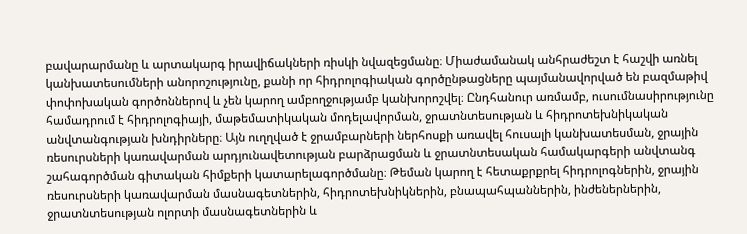բավարարմանը և արտակարգ իրավիճակների ռիսկի նվազեցմանը։ Միաժամանակ անհրաժեշտ է հաշվի առնել կանխատեսումների անորոշությունը, քանի որ հիդրոլոգիական գործընթացները պայմանավորված են բազմաթիվ փոփոխական գործոններով և չեն կարող ամբողջությամբ կանխորոշվել։ Ընդհանուր առմամբ, ուսումնասիրությունը համադրում է հիդրոլոգիայի, մաթեմատիկական մոդելավորման, ջրատնտեսության և հիդրոտեխնիկական անվտանգության խնդիրները։ Այն ուղղված է ջրամբարների ներհոսքի առավել հուսալի կանխատեսման, ջրային ռեսուրսների կառավարման արդյունավետության բարձրացման և ջրատնտեսական համակարգերի անվտանգ շահագործման գիտական հիմքերի կատարելագործմանը։ Թեման կարող է հետաքրքրել հիդրոլոգներին, ջրային ռեսուրսների կառավարման մասնագետներին, հիդրոտեխնիկներին, բնապահպաններին, ինժեներներին, ջրատնտեսության ոլորտի մասնագետներին և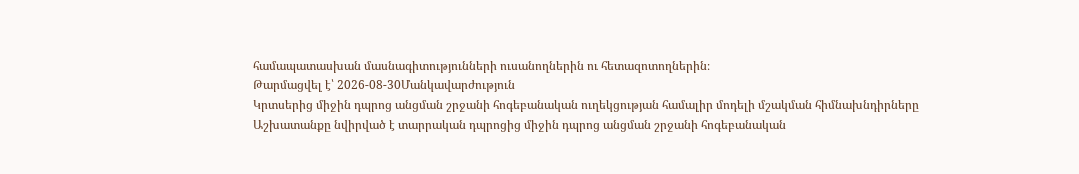համապատասխան մասնագիտությունների ուսանողներին ու հետազոտողներին։
Թարմացվել է՝ 2026-08-30Մանկավարժություն
Կրտսերից միջին դպրոց անցման շրջանի հոգեբանական ուղեկցության համալիր մոդելի մշակման հիմնախնդիրները
Աշխատանքը նվիրված է տարրական դպրոցից միջին դպրոց անցման շրջանի հոգեբանական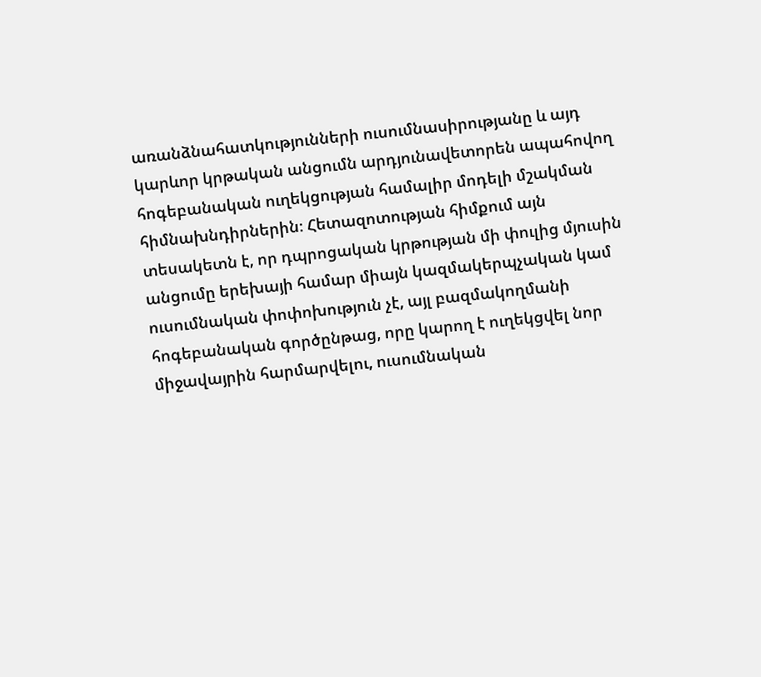առանձնահատկությունների ուսումնասիրությանը և այդ կարևոր կրթական անցումն արդյունավետորեն ապահովող հոգեբանական ուղեկցության համալիր մոդելի մշակման հիմնախնդիրներին։ Հետազոտության հիմքում այն տեսակետն է, որ դպրոցական կրթության մի փուլից մյուսին անցումը երեխայի համար միայն կազմակերպչական կամ ուսումնական փոփոխություն չէ, այլ բազմակողմանի հոգեբանական գործընթաց, որը կարող է ուղեկցվել նոր միջավայրին հարմարվելու, ուսումնական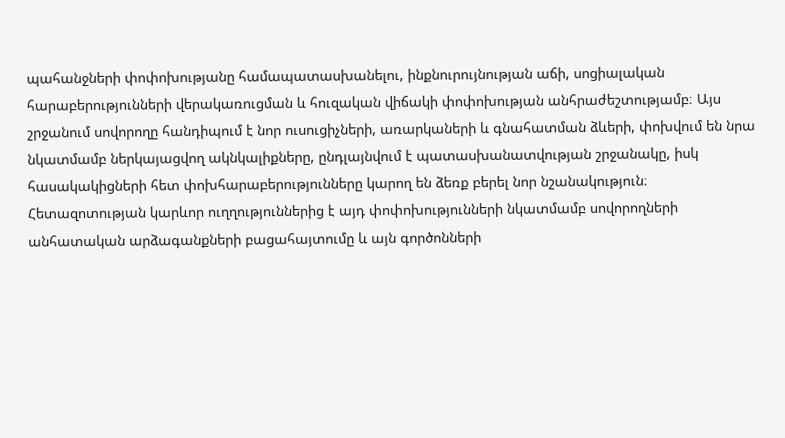պահանջների փոփոխությանը համապատասխանելու, ինքնուրույնության աճի, սոցիալական հարաբերությունների վերակառուցման և հուզական վիճակի փոփոխության անհրաժեշտությամբ։ Այս շրջանում սովորողը հանդիպում է նոր ուսուցիչների, առարկաների և գնահատման ձևերի, փոխվում են նրա նկատմամբ ներկայացվող ակնկալիքները, ընդլայնվում է պատասխանատվության շրջանակը, իսկ հասակակիցների հետ փոխհարաբերությունները կարող են ձեռք բերել նոր նշանակություն։ Հետազոտության կարևոր ուղղություններից է այդ փոփոխությունների նկատմամբ սովորողների անհատական արձագանքների բացահայտումը և այն գործոնների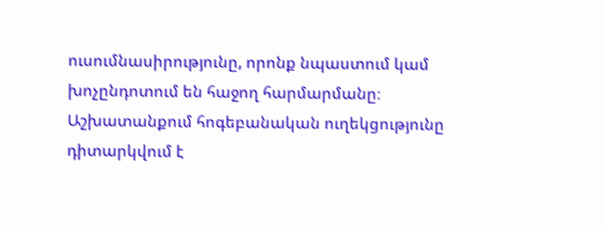ուսումնասիրությունը, որոնք նպաստում կամ խոչընդոտում են հաջող հարմարմանը։ Աշխատանքում հոգեբանական ուղեկցությունը դիտարկվում է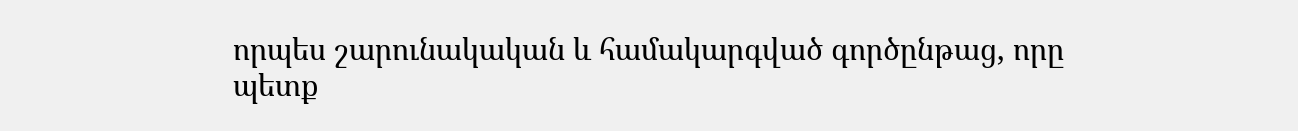որպես շարունակական և համակարգված գործընթաց, որը պետք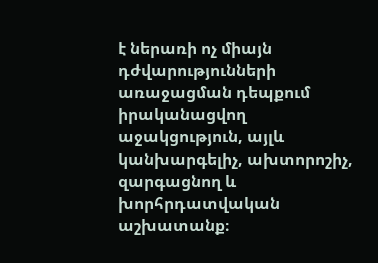է ներառի ոչ միայն դժվարությունների առաջացման դեպքում իրականացվող աջակցություն, այլև կանխարգելիչ, ախտորոշիչ, զարգացնող և խորհրդատվական աշխատանք։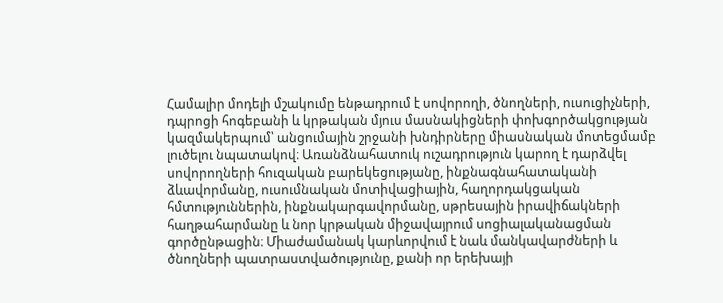Համալիր մոդելի մշակումը ենթադրում է սովորողի, ծնողների, ուսուցիչների, դպրոցի հոգեբանի և կրթական մյուս մասնակիցների փոխգործակցության կազմակերպում՝ անցումային շրջանի խնդիրները միասնական մոտեցմամբ լուծելու նպատակով։ Առանձնահատուկ ուշադրություն կարող է դարձվել սովորողների հուզական բարեկեցությանը, ինքնագնահատականի ձևավորմանը, ուսումնական մոտիվացիային, հաղորդակցական հմտություններին, ինքնակարգավորմանը, սթրեսային իրավիճակների հաղթահարմանը և նոր կրթական միջավայրում սոցիալականացման գործընթացին։ Միաժամանակ կարևորվում է նաև մանկավարժների և ծնողների պատրաստվածությունը, քանի որ երեխայի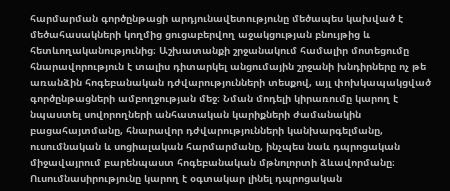հարմարման գործընթացի արդյունավետությունը մեծապես կախված է մեծահասակների կողմից ցուցաբերվող աջակցության բնույթից և հետևողականությունից։ Աշխատանքի շրջանակում համալիր մոտեցումը հնարավորություն է տալիս դիտարկել անցումային շրջանի խնդիրները ոչ թե առանձին հոգեբանական դժվարությունների տեսքով, այլ փոխկապակցված գործընթացների ամբողջության մեջ։ Նման մոդելի կիրառումը կարող է նպաստել սովորողների անհատական կարիքների ժամանակին բացահայտմանը, հնարավոր դժվարությունների կանխարգելմանը, ուսումնական և սոցիալական հարմարմանը, ինչպես նաև դպրոցական միջավայրում բարենպաստ հոգեբանական մթնոլորտի ձևավորմանը։ Ուսումնասիրությունը կարող է օգտակար լինել դպրոցական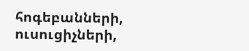հոգեբանների, ուսուցիչների,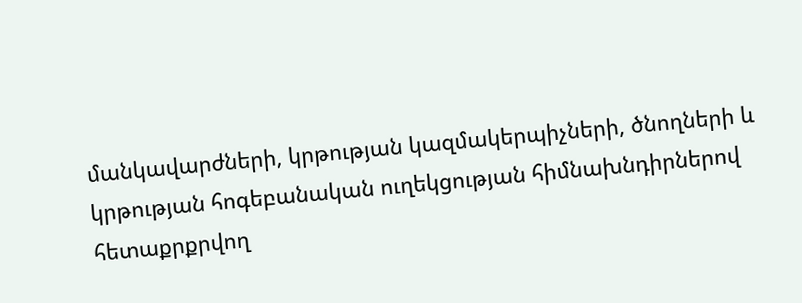մանկավարժների, կրթության կազմակերպիչների, ծնողների և կրթության հոգեբանական ուղեկցության հիմնախնդիրներով հետաքրքրվող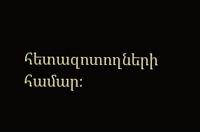հետազոտողների համար։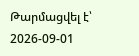Թարմացվել է՝ 2026-09-01